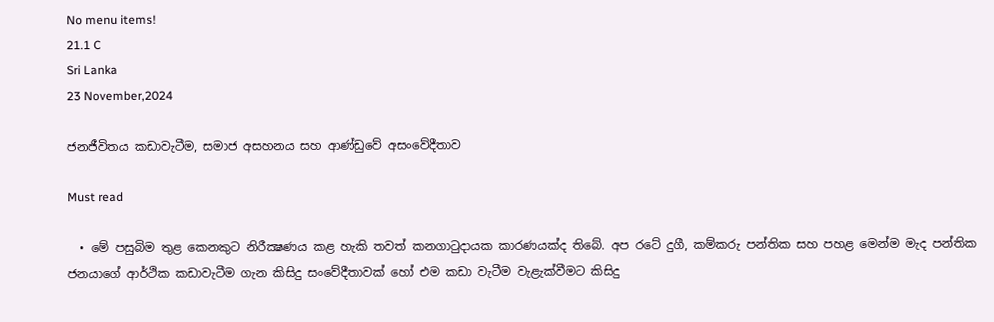No menu items!
21.1 C
Sri Lanka
23 November,2024

ජනජීවිතය කඩාවැටීම, සමාජ අසහනය සහ ආණ්ඩුවේ අසංවේදීතාව

Must read

  • මේ පසුබිම තුළ කෙනකුට නිරීක්‍ෂණය කළ හැකි තවත් කනගාටුදායක කාරණයක්ද තිබේ. අප රටේ දුගී, කම්කරු පන්තික සහ පහළ මෙන්ම මැද පන්තික ජනයාගේ ආර්ථික කඩාවැටීම ගැන කිසිදු සංවේදීතාවක් හෝ එම කඩා වැටීම වැළැක්වීමට කිසිදු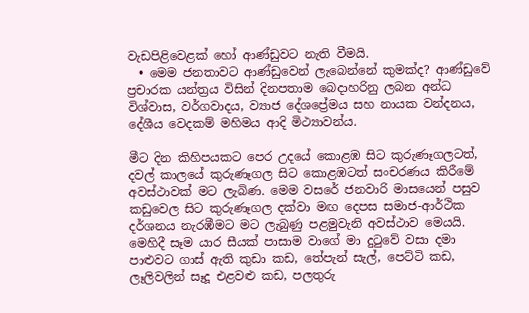වැඩපිළිවෙළක් හෝ ආණ්ඩුවට නැති වීමයි.
  • මෙම ජනතාවට ආණ්ඩුවෙන් ලැබෙන්නේ කුමක්ද? ආණ්ඩුවේ ප්‍රචාරක යන්ත්‍රය විසින් දිනපතාම බෙදාහරිනු ලබන අන්ධ විශ්වාස, වර්ගවාදය, ව්‍යාජ දේශප්‍රේමය සහ නායක වන්දනය, දේශීය වෙදකම් මහිමය ආදි මිථ්‍යාවන්ය.

මීට දින කිහිපයකට පෙර උදයේ කොළඹ සිට කුරුණෑගලටත්, දවල් කාලයේ කුරුණෑගල සිට කොළඹටත් සංචරණය කිරීමේ අවස්ථාවක් මට ලැබිණ. මෙම වසරේ ජනවාරි මාසයෙන් පසුව කඩුවෙල සිට කුරුණෑගල දක්වා මඟ දෙපස සමාජ-ආර්ථික දර්ශනය නැරඹීමට මට ලැබුණු පළමුවැනි අවස්ථාව මෙයයි. මෙහිදී සෑම යාර සීයක් පාසාම වාගේ මා දුටුවේ වසා දමා පාළුවට ගාස් ඇති කුඩා කඩ, තේපැන් සැල්, පෙට්ටි කඩ, ලෑලිවලින් සෑදූ එළවළු කඩ, පලතුරු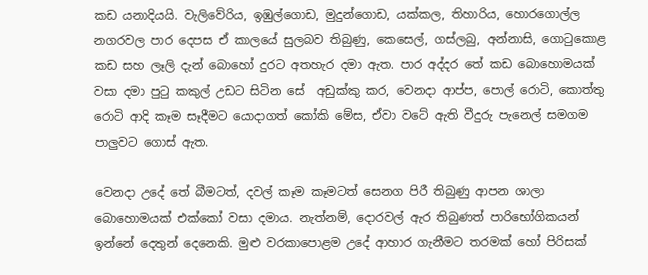කඩ යනාදියයි. වැලිවේරිය, ඉඹුල්ගොඩ, මුදුන්ගොඩ, යක්කල, තිහාරිය, හොරගොල්ල නගරවල පාර දෙපස ඒ කාලයේ සුලබව තිබුණු, කෙසෙල්, ගස්ලබු, අන්නාසි, ගොටුකොළ කඩ සහ ලෑලි දැන් බොහෝ දුරට අතහැර දමා ඇත. පාර අද්දර තේ කඩ බොහොමයක් වසා දමා පුටු කකුල් උඩට සිටින සේ  අඩුක්කු කර, වෙනදා ආප්ප, පොල් රොටි, කොත්තු රොටි ආදි කෑම සෑදීමට යොදාගත් කෝකි මේස, ඒවා වටේ ඇති වීදුරු පැනෙල් සමගම පාලුවට ගොස් ඇත.

වෙනදා උදේ තේ බීමටත්, දවල් කෑම කෑමටත් සෙනග පිරී තිබුණු ආපන ශාලා බොහොමයක් එක්කෝ වසා දමාය. නැත්නම්, දොරවල් ඇර තිබුණත් පාරිභෝගිකයන් ඉන්නේ දෙතුන් දෙනෙකි. මුළු වරකාපොළම උදේ ආහාර ගැනීමට තරමක් හෝ පිරිසක්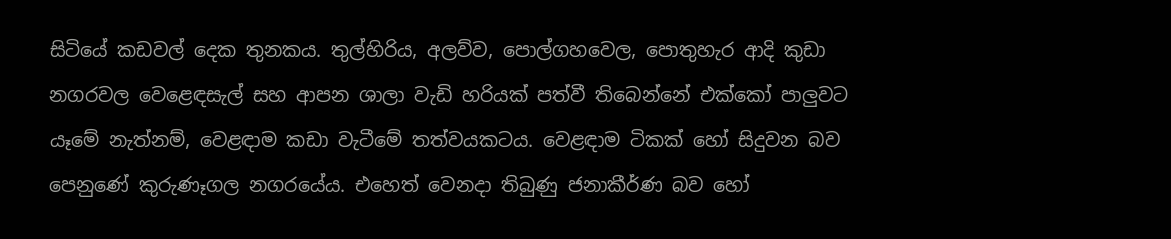සිටියේ කඩවල් දෙක තුනකය. තුල්හිරිය, අලව්ව, පොල්ගහවෙල, පොතුහැර ආදි කුඩා නගරවල වෙළෙඳසැල් සහ ආපන ශාලා වැඩි හරියක් පත්වී තිබෙන්නේ එක්කෝ පාලුවට යෑමේ නැත්නම්, වෙළඳාම කඩා වැටීමේ තත්වයකටය. වෙළඳාම ටිකක් හෝ සිදුවන බව පෙනුණේ කුරුණෑගල නගරයේය. එහෙත් වෙනදා තිබුණු ජනාකීර්ණ බව හෝ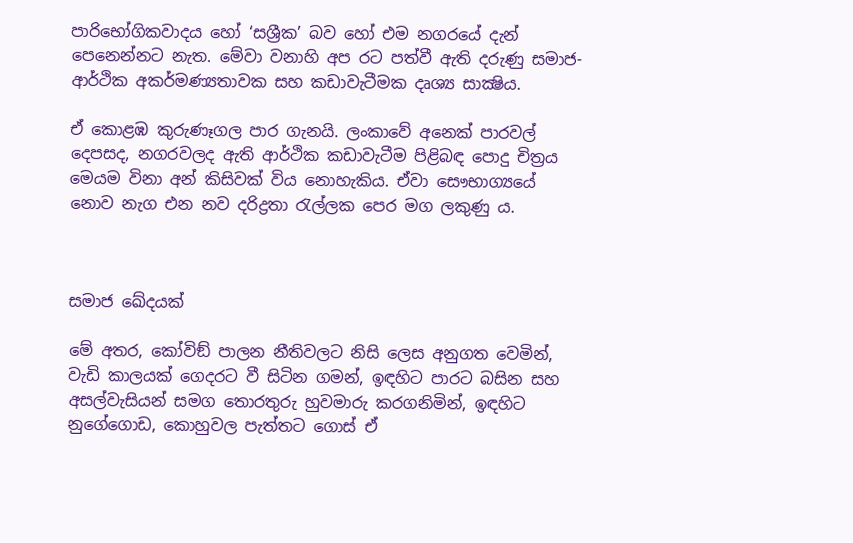පාරිභෝගිකවාදය හෝ ‘සශ්‍රීක’ බව හෝ එම නගරයේ දැන් පෙනෙන්නට නැත. මේවා වනාහි අප රට පත්වී ඇති දරුණු සමාජ-ආර්ථික අකර්මණ්‍යතාවක සහ කඩාවැටීමක දෘශ්‍ය සාක්‍ෂිය.

ඒ කොළඹ කුරුණෑගල පාර ගැනයි. ලංකාවේ අනෙක් පාරවල් දෙපසද, නගරවලද ඇති ආර්ථික කඩාවැටීම පිළිබඳ පොදු චිත්‍රය මෙයම විනා අන් කිසිවක් විය නොහැකිය. ඒවා සෞභාග්‍යයේ නොව නැග එන නව දරිද්‍රතා රැල්ලක පෙර මග ලකුණු ය.



සමාජ ඛේදයක්

මේ අතර, කෝවිඞ් පාලන නීතිවලට නිසි ලෙස අනුගත වෙමින්, වැඩි කාලයක් ගෙදරට වී සිටින ගමන්, ඉඳහිට පාරට බසින සහ අසල්වැසියන් සමග තොරතුරු හුවමාරු කරගනිමින්, ඉඳහිට නුගේගොඩ, කොහුවල පැත්තට ගොස් ඒ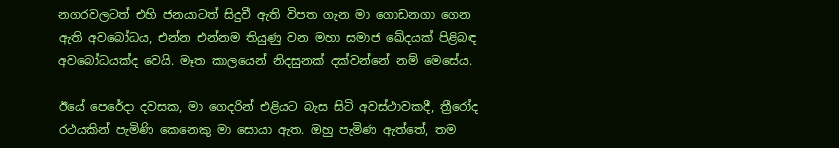නගරවලටත් එහි ජනයාටත් සිදුවී ඇති විපත ගැන මා ගොඩනගා ගෙන ඇති අවබෝධය, එන්න එන්නම තියුණු වන මහා සමාජ ඛේදයක් පිළිබඳ අවබෝධයක්ද වෙයි. මෑත කාලයෙන් නිදසුනක් දක්වන්නේ නම් මෙසේය.

ඊයේ පෙරේදා දවසක, මා ගෙදරින් එළියට බැස සිටි අවස්ථාවකදී, ත්‍රීරෝද රථයකින් පැමිණි කෙනෙකු මා සොයා ඇත. ඔහු පැමිණ ඇත්තේ, තම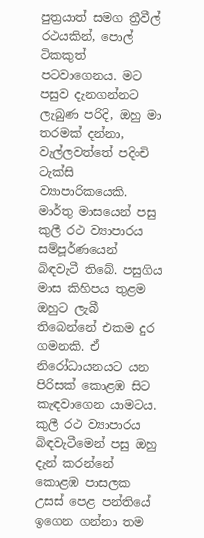පුත්‍රයාත් සමග ත්‍රීවීල් රථයකින්, පොල් ටිකකුත් පටවාගෙනය. මට පසුව දැනගන්නට ලැබුණ පරිදි, ඔහු මා තරමක් දන්නා, වැල්ලවත්තේ පදිංචි ටැක්සි ව්‍යාපාරිකයෙකි. මාර්තු මාසයෙන් පසු කුලී රථ ව්‍යාපාරය සම්පූර්ණයෙන් බිඳවැටී තිබේ. පසුගිය මාස කිහිපය තුළම ඔහුට ලැබී තිබෙන්නේ එකම දුර ගමනකි. ඒ නිරෝධායනයට යන පිරිසක් කොළඹ සිට කැඳවාගෙන යාමටය. කුලී රථ ව්‍යාපාරය බිඳවැටීමෙන් පසු ඔහු දැන් කරන්නේ කොළඹ පාසලක උසස් පෙළ පන්තියේ ඉගෙන ගන්නා තම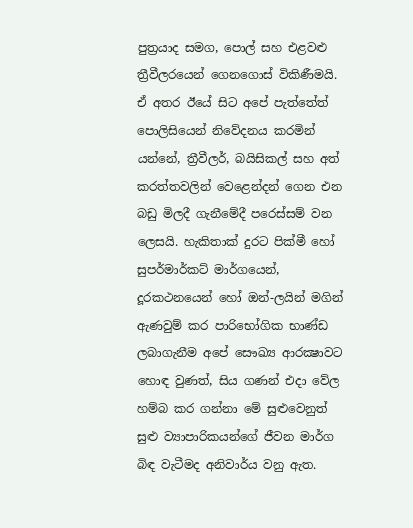පුත්‍රයාද සමග, පොල් සහ එළවළු ත්‍රීවීලරයෙන් ගෙනගොස් විකිණීමයි. ඒ අතර ඊයේ සිට අපේ පැත්තේත් පොලිසියෙන් නිවේදනය කරමින් යන්නේ, ත්‍රීවීලර්, බයිසිකල් සහ අත් කරත්තවලින් වෙළෙන්දන් ගෙන එන බඩු මිලදී ගැනීමේදී පරෙස්සම් වන ලෙසයි. හැකිතාක් දුරට පික්මී හෝ සුපර්මාර්කට් මාර්ගයෙන්, දූරකථනයෙන් හෝ ඔන්-ලයින් මගින් ඇණවුම් කර පාරිභෝගික භාණ්ඩ ලබාගැනීම අපේ සෞඛ්‍ය ආරක්‍ෂාවට හොඳ වුණත්, සිය ගණන් එදා වේල හම්බ කර ගන්නා මේ සුළුවෙනුත් සුළු ව්‍යාපාරිකයන්ගේ ජීවන මාර්ග බිඳ වැටීමද අනිවාර්ය වනු ඇත.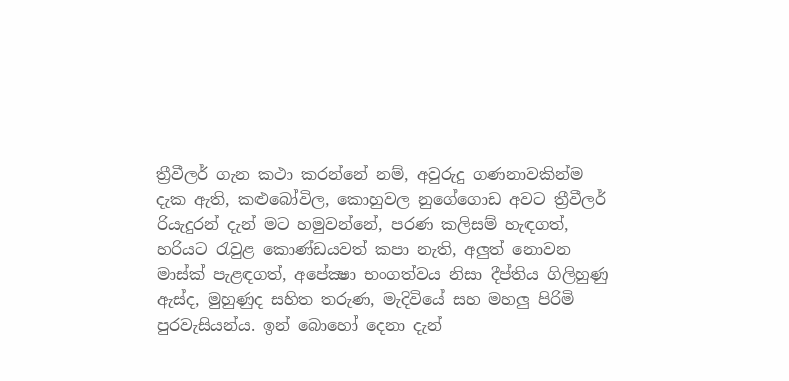ත්‍රීවීලර් ගැන කථා කරන්නේ නම්, අවුරුදු ගණනාවකින්ම දැක ඇති, කළුබෝවිල, කොහුවල නුගේගොඩ අවට ත්‍රීවීලර්  රියැදුරන් දැන් මට හමුවන්නේ, පරණ කලිසම් හැඳගත්, හරියට රැවුළ කොණ්ඩයවත් කපා නැති, අලුත් නොවන මාස්ක් පැළඳගත්, අපේක්‍ෂා භංගත්වය නිසා දීප්තිය ගිලිහුණු ඇස්ද, මුහුණුද සහිත තරුණ, මැදිවියේ සහ මහලු පිරිමි පුරවැසියන්ය. ඉන් බොහෝ දෙනා දැන්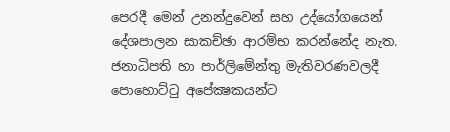පෙරදී මෙන් උනන්දුවෙන් සහ උද්යෝගයෙන් දේශපාලන සාකච්ඡා ආරම්භ කරන්නේද නැත. ජනාධිපති හා පාර්ලිමේන්තු මැතිවරණවලදී පොහොට්ටු අපේක්‍ෂකයන්ට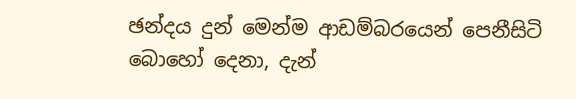ඡන්දය දුන් මෙන්ම ආඩම්බරයෙන් පෙනීසිටි බොහෝ දෙනා, දැන්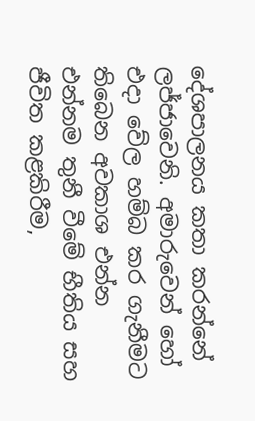දේශපාලනය කතා කරන්නේ ලජ්ජාවෙනි. අමාරුවෙන් හෝ එදා වේල හම්බ කර ගැනීමට තිබෙන අවකාශ එන්න එන්නම තුනී වීමේ භීතිය සහ ජීවිත කළකිරීම,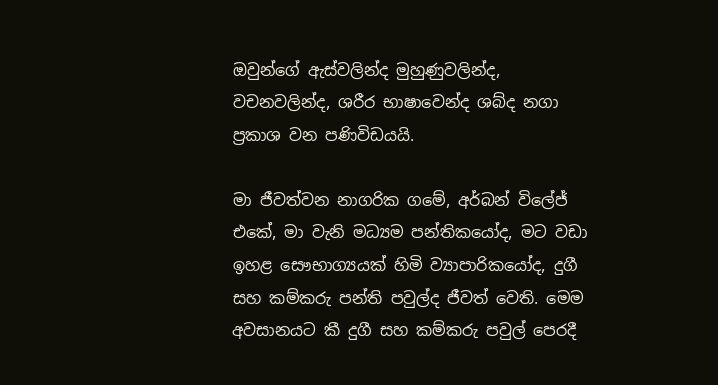ඔවුන්ගේ ඇස්වලින්ද මුහුණුවලින්ද, වචනවලින්ද, ශරීර භාෂාවෙන්ද ශබ්ද නගා ප්‍රකාශ වන පණිවිඩයයි.

මා ජීවත්වන නාගරික ගමේ, අර්බන් විලේජ් එකේ, මා වැනි මධ්‍යම පන්තිකයෝද, මට වඩා ඉහළ සෞභාග්‍යයක් හිමි ව්‍යාපාරිකයෝද, දුගී සහ කම්කරු පන්ති පවුල්ද ජීවත් වෙති. මෙම අවසානයට කී දුගී සහ කම්කරු පවුල් පෙරදී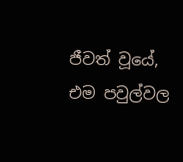ජීවත් වූයේ, එම පවුල්වල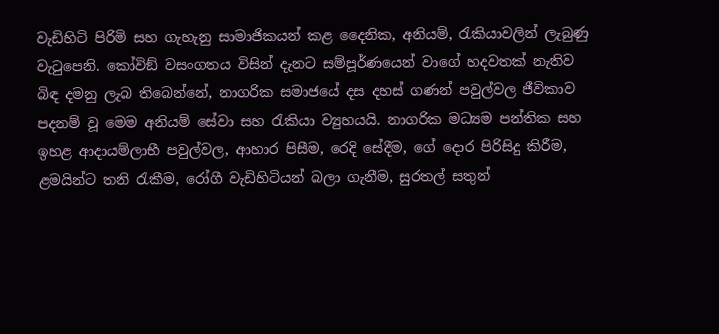වැඩිහිටි පිරිමි සහ ගැහැනු සාමාජිකයන් කළ දෛනික, අනියම්, රැකියාවලින් ලැබුණු වැටුපෙනි. කෝවිඞ් වසංගතය විසින් දැනට සම්පූර්ණයෙන් වාගේ හදවතක් නැතිව බිඳ දමනු ලැබ තිබෙන්නේ, නාගරික සමාජයේ දස දහස් ගණන් පවුල්වල ජීවිකාව පදනම් වූ මෙම අනියම් සේවා සහ රැකියා ව්‍යුහයයි. නාගරික මධ්‍යම පන්තික සහ ඉහළ ආදායම්ලාභී පවුල්වල, ආහාර පිසීම, රෙදි සේදීම, ගේ දොර පිරිසිදු කිරීම, ළමයින්ට තනි රැකීම, රෝගී වැඩිහිටියන් බලා ගැනීම, සුරතල් සතුන්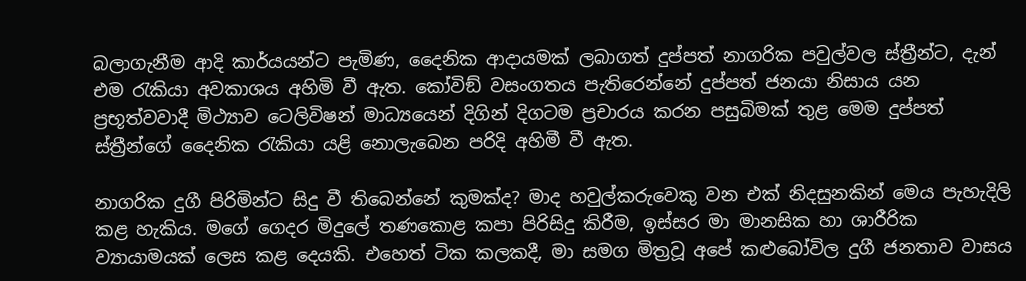බලාගැනීම ආදි කාර්යයන්ට පැමිණ, දෛනික ආදායමක් ලබාගත් දුප්පත් නාගරික පවුල්වල ස්ත්‍රීන්ට, දැන් එම රැකියා අවකාශය අහිමි වී ඇත. කෝවිඞ් වසංගතය පැතිරෙන්නේ දුප්පත් ජනයා නිසාය යන ප්‍රභූත්වවාදී මිථ්‍යාව ටෙලිවිෂන් මාධ්‍යයෙන් දිගින් දිගටම ප්‍රචාරය කරන පසුබිමක් තුළ මෙම දුප්පත් ස්ත්‍රීන්ගේ දෛනික රැකියා යළි නොලැබෙන පරිදි අහිමී වී ඇත.

නාගරික දුගී පිරිමින්ට සිදු වී තිබෙන්නේ කුමක්ද? මාද හවුල්කරුවෙකු වන එක් නිදසුනකින් මෙය පැහැදිලි කළ හැකිය. මගේ ගෙදර මිදුලේ තණකොළ කපා පිරිසිදු කිරීම, ඉස්සර මා මානසික හා ශාරීරික ව්‍යායාමයක් ලෙස කළ දෙයකි. එහෙත් ටික කලකදී, මා සමග මිත්‍රවූ අපේ කළුබෝවිල දුගී ජනතාව වාසය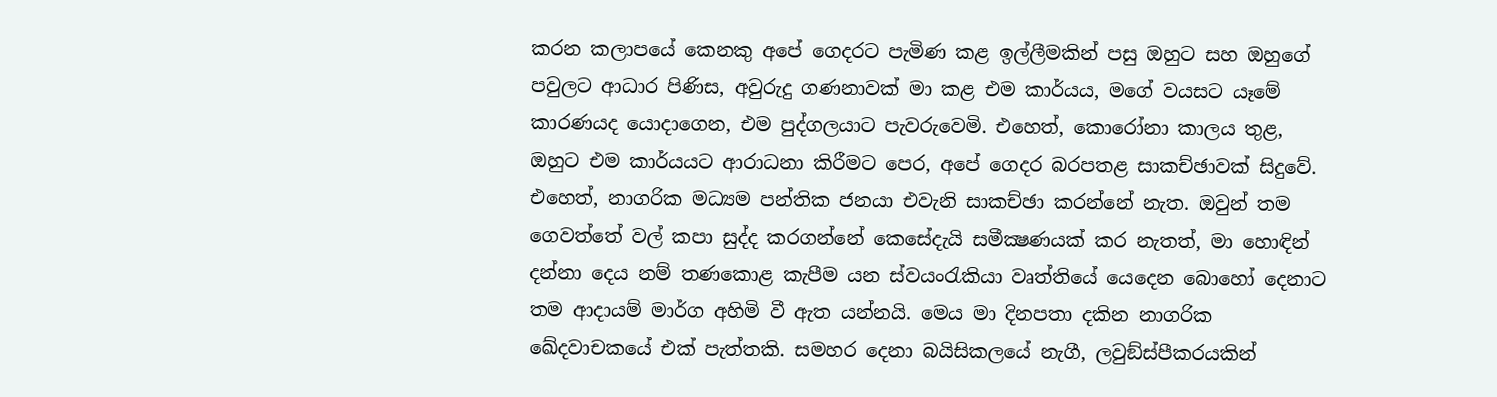කරන කලාපයේ කෙනකු අපේ ගෙදරට පැමිණ කළ ඉල්ලීමකින් පසු ඔහුට සහ ඔහුගේ පවුලට ආධාර පිණිස, අවුරුදු ගණනාවක් මා කළ එම කාර්යය, මගේ වයසට යෑමේ කාරණයද යොදාගෙන, එම පුද්ගලයාට පැවරුවෙමි. එහෙත්, කොරෝනා කාලය තුළ, ඔහුට එම කාර්යයට ආරාධනා කිරීමට පෙර, අපේ ගෙදර බරපතළ සාකච්ඡාවක් සිදුවේ. එහෙත්, නාගරික මධ්‍යම පන්තික ජනයා එවැනි සාකච්ඡා කරන්නේ නැත. ඔවුන් තම ගෙවත්තේ වල් කපා සුද්ද කරගන්නේ කෙසේදැයි සමීක්‍ෂණයක් කර නැතත්, මා හොඳින් දන්නා දෙය නම් තණකොළ කැපීම යන ස්වයංරැකියා වෘත්තියේ යෙදෙන බොහෝ දෙනාට තම ආදායම් මාර්ග අහිමි වී ඇත යන්නයි. මෙය මා දිනපතා දකින නාගරික ඛේදවාචකයේ එක් පැත්තකි. සමහර දෙනා බයිසිකලයේ නැගී, ලවුඞ්ස්පීකරයකින්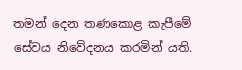තමන් දෙන තණකොළ කැපීමේ සේවය නිවේදනය කරමින් යති.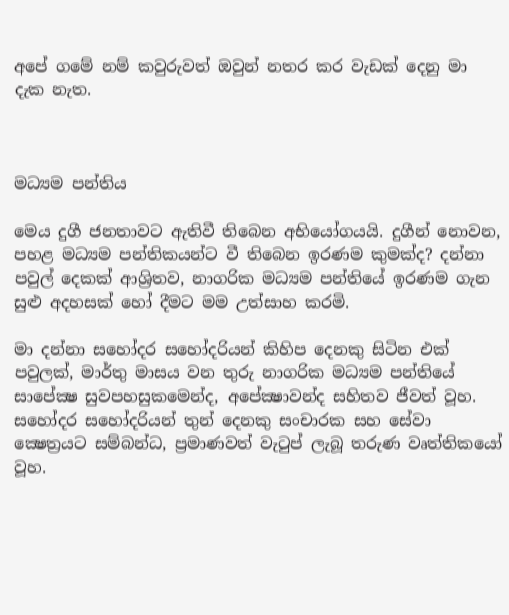අපේ ගමේ නම් කවුරුවත් ඔවුන් නතර කර වැඩක් දෙනු මා දැක නැත.



මධ්‍යම පන්තිය

මෙය දුගී ජනතාවට ඇතිවී තිබෙන අභියෝගයයි. දුගීන් නොවන, පහළ මධ්‍යම පන්තිකයන්ට වී තිබෙන ඉරණම කුමක්ද? දන්නා පවුල් දෙකක් ආශ්‍රිතව, නාගරික මධ්‍යම පන්තියේ ඉරණම ගැන සුළු අදහසක් හෝ දීමට මම උත්සාහ කරමි.

මා දන්නා සහෝදර සහෝදරියන් කිහිප දෙනකු සිටින එක් පවුලක්, මාර්තු මාසය වන තුරු නාගරික මධ්‍යම පන්තියේ සාපේක්‍ෂ සුවපහසුකමෙන්ද, අපේක්‍ෂාවන්ද සහිතව ජීවත් වූහ. සහෝදර සහෝදරියන් තුන් දෙනකු සංචාරක සහ සේවා ක්‍ෂෙත්‍රයට සම්බන්ධ, ප්‍රමාණවත් වැටුප් ලැබූ තරුණ වෘත්තිකයෝ වූහ.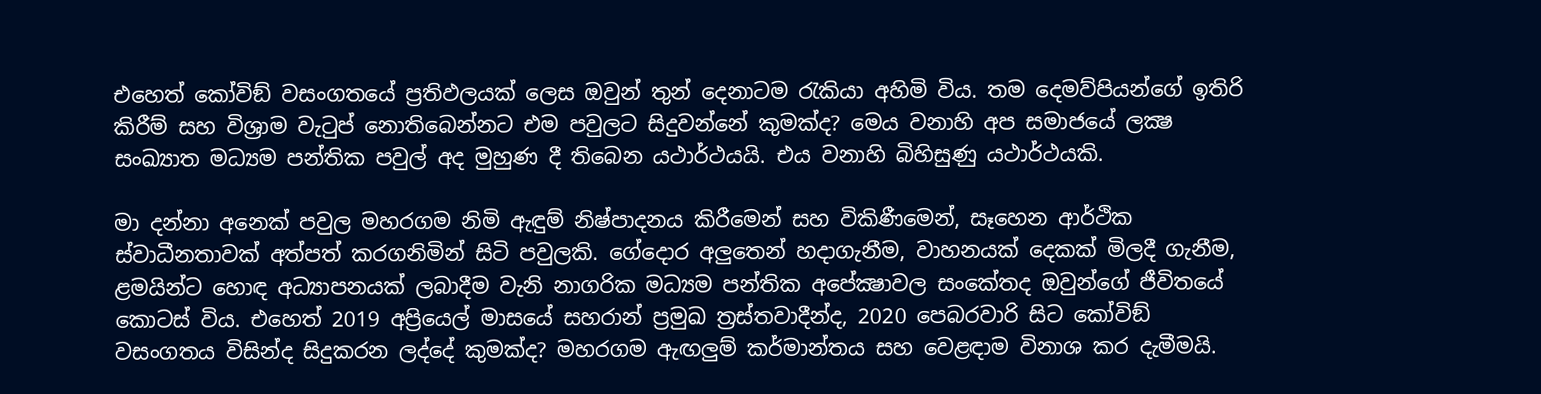එහෙත් කෝවිඞ් වසංගතයේ ප්‍රතිඵලයක් ලෙස ඔවුන් තුන් දෙනාටම රැකියා අහිමි විය. තම දෙමව්පියන්ගේ ඉතිරි කිරීම් සහ විශ්‍රාම වැටුප් නොතිබෙන්නට එම පවුලට සිදුවන්නේ කුමක්ද? මෙය වනාහි අප සමාජයේ ලක්‍ෂ සංඛ්‍යාත මධ්‍යම පන්තික පවුල් අද මුහුණ දී තිබෙන යථාර්ථයයි. එය වනාහි බිහිසුණු යථාර්ථයකි.

මා දන්නා අනෙක් පවුල මහරගම නිමි ඇඳුම් නිෂ්පාදනය කිරීමෙන් සහ විකිණීමෙන්, සෑහෙන ආර්ථික ස්වාධීනතාවක් අත්පත් කරගනිමින් සිටි පවුලකි. ගේදොර අලුතෙන් හදාගැනීම, වාහනයක් දෙකක් මිලදී ගැනීම, ළමයින්ට හොඳ අධ්‍යාපනයක් ලබාදීම වැනි නාගරික මධ්‍යම පන්තික අපේක්‍ෂාවල සංකේතද ඔවුන්ගේ ජීවිතයේ කොටස් විය. එහෙත් 2019 අප්‍රියෙල් මාසයේ සහරාන් ප්‍රමුඛ ත්‍රස්තවාදීන්ද, 2020 පෙබරවාරි සිට කෝවිඞ් වසංගතය විසින්ද සිදුකරන ලද්දේ කුමක්ද? මහරගම ඇඟලුම් කර්මාන්තය සහ වෙළඳාම විනාශ කර දැමීමයි.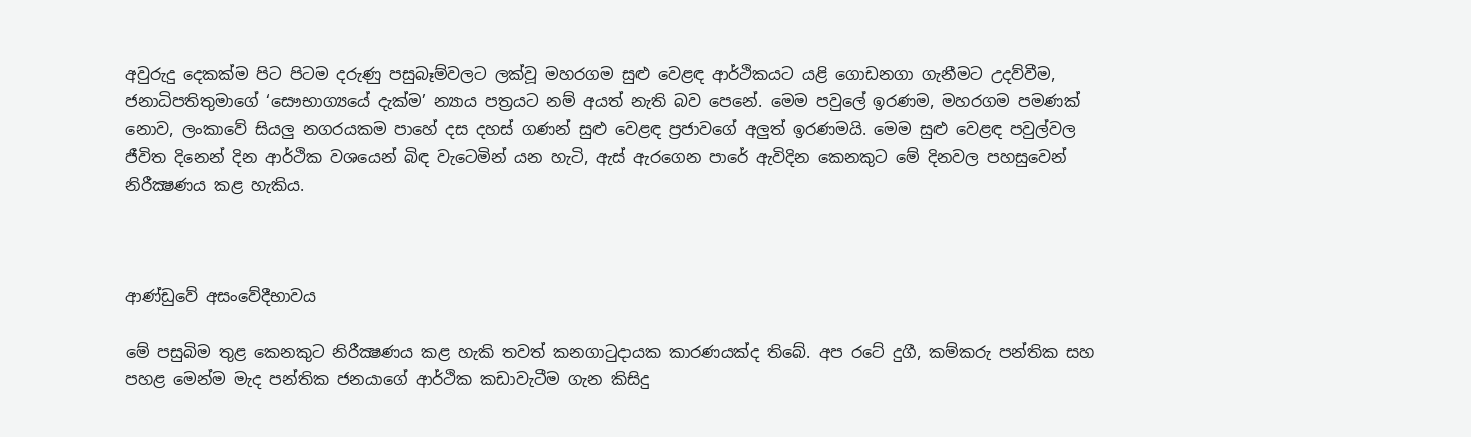අවුරුදු දෙකක්ම පිට පිටම දරුණු පසුබෑම්වලට ලක්වූ මහරගම සුළු වෙළඳ ආර්ථිකයට යළි ගොඩනගා ගැනීමට උදව්වීම, ජනාධිපතිතුමාගේ ‘සෞභාග්‍යයේ දැක්ම’ න්‍යාය පත්‍රයට නම් අයත් නැති බව පෙනේ. මෙම පවුලේ ඉරණම, මහරගම පමණක් නොව, ලංකාවේ සියලු නගරයකම පාහේ දස දහස් ගණන් සුළු වෙළඳ ප්‍රජාවගේ අලුත් ඉරණමයි. මෙම සුළු වෙළඳ පවුල්වල ජීවිත දිනෙන් දින ආර්ථික වශයෙන් බිඳ වැටෙමින් යන හැටි, ඇස් ඇරගෙන පාරේ ඇවිදින කෙනකුට මේ දිනවල පහසුවෙන් නිරීක්‍ෂණය කළ හැකිය.



ආණ්ඩුවේ අසංවේදීභාවය

මේ පසුබිම තුළ කෙනකුට නිරීක්‍ෂණය කළ හැකි තවත් කනගාටුදායක කාරණයක්ද තිබේ. අප රටේ දුගී, කම්කරු පන්තික සහ පහළ මෙන්ම මැද පන්තික ජනයාගේ ආර්ථික කඩාවැටීම ගැන කිසිදු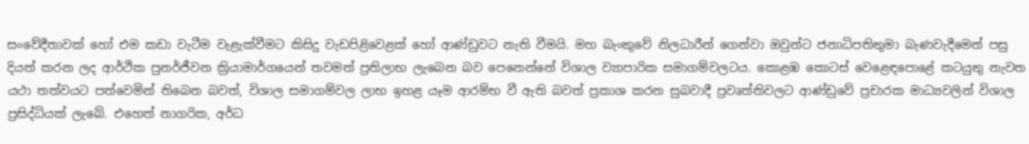සංවේදීතාවක් හෝ එම කඩා වැටීම වැළැක්වීමට කිසිදු වැඩපිළිවෙළක් හෝ ආණ්ඩුවට නැති වීමයි. මහ බැංකුවේ නිලධාරීන් ගෙන්වා ඔවුන්ට ජනාධිපතිතුමා බැණවැදීමෙන් පසු දියත් කරන ලද ආර්ථික පුනර්ජීවන ක්‍රියාමාර්ගයෙන් තවමත් ප්‍රතිලාභ ලැබෙන බව පෙනෙන්නේ විශාල ව්‍යාපාරික සමාගම්වලටය. කොළඹ කොටස් වෙළෙඳපොළේ කටයුතු නැවත යථා තත්වයට පත්වෙමින් තිබෙන බවත්, විශාල සමාගම්වල ලාභ ඉහළ යෑම ආරම්භ වී ඇති බවත් ප්‍රකාශ කරන සුබවාදී ප්‍රවෘත්තිවලට ආණ්ඩුවේ ප්‍රචාරක මාධ්‍යවලින් විශාල ප්‍රසිද්ධියක් ලැබේ. එහෙත් නාගරික, අර්ධ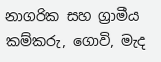නාගරික සහ ග්‍රාමීය කම්කරු, ගොවි, මැද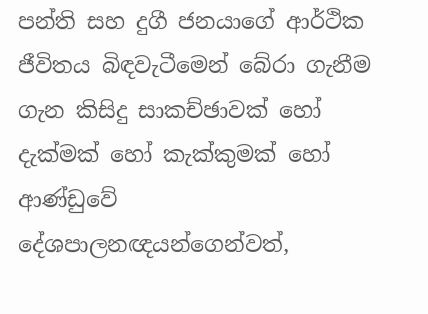පන්ති සහ දුගී ජනයාගේ ආර්ථික ජීවිතය බිඳවැටීමෙන් බේරා ගැනීම ගැන කිසිදු සාකච්ඡාවක් හෝ දැක්මක් හෝ කැක්කුමක් හෝ ආණ්ඩුවේ දේශපාලනඥයන්ගෙන්වත්,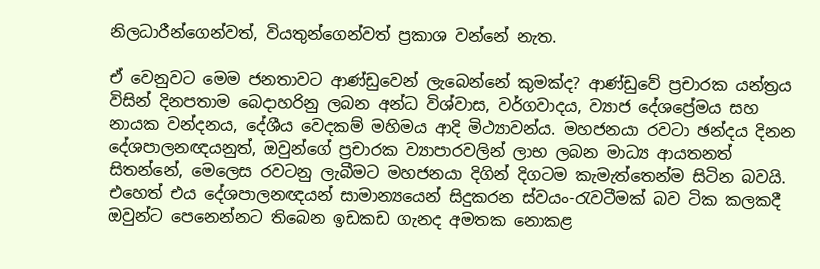නිලධාරීන්ගෙන්වත්, වියතුන්ගෙන්වත් ප්‍රකාශ වන්නේ නැත.

ඒ වෙනුවට මෙම ජනතාවට ආණ්ඩුවෙන් ලැබෙන්නේ කුමක්ද? ආණ්ඩුවේ ප්‍රචාරක යන්ත්‍රය විසින් දිනපතාම බෙදාහරිනු ලබන අන්ධ විශ්වාස, වර්ගවාදය, ව්‍යාජ දේශප්‍රේමය සහ නායක වන්දනය, දේශීය වෙදකම් මහිමය ආදි මිථ්‍යාවන්ය. මහජනයා රවටා ඡන්දය දිනන දේශපාලනඥයනුත්, ඔවුන්ගේ ප්‍රචාරක ව්‍යාපාරවලින් ලාභ ලබන මාධ්‍ය ආයතනත් සිතන්නේ, මෙලෙස රවටනු ලැබීමට මහජනයා දිගින් දිගටම කැමැත්තෙන්ම සිටින බවයි. එහෙත් එය දේශපාලනඥයන් සාමාන්‍යයෙන් සිදුකරන ස්වයං-රැවටීමක් බව ටික කලකදී ඔවුන්ට පෙනෙන්නට තිබෙන ඉඩකඩ ගැනද අමතක නොකළ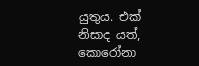යුතුය. එක් නිසාද යත්, කොරෝනා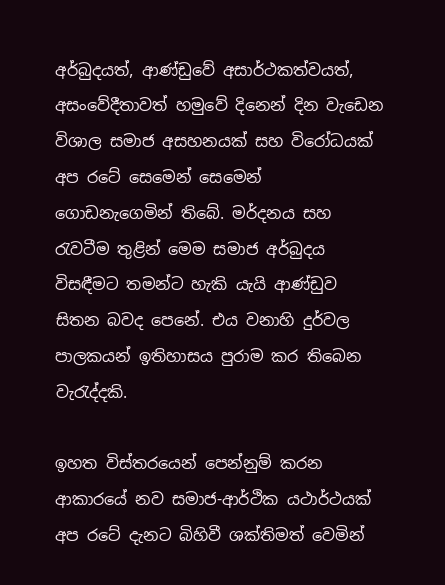අර්බුදයත්, ආණ්ඩුවේ අසාර්ථකත්වයත්, අසංවේදීතාවත් හමුවේ දිනෙන් දින වැඩෙන විශාල සමාජ අසහනයක් සහ විරෝධයක් අප රටේ සෙමෙන් සෙමෙන් ගොඩනැගෙමින් තිබේ. මර්දනය සහ රැවටීම තුළින් මෙම සමාජ අර්බුදය විසඳීමට තමන්ට හැකි යැයි ආණ්ඩුව සිතන බවද පෙනේ. එය වනාහි දුර්වල පාලකයන් ඉතිහාසය පුරාම කර තිබෙන වැරැද්දකි.

ඉහත විස්තරයෙන් පෙන්නුම් කරන ආකාරයේ නව සමාජ-ආර්ථික යථාර්ථයක් අප රටේ දැනට බිහිවී ශක්තිමත් වෙමින්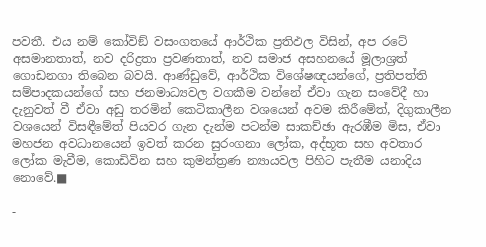පවතී. එය නම් කෝවිඞ් වසංගතයේ ආර්ථික ප්‍රතිඵල විසින්, අප රටේ අසමානතාත්, නව දරිද්‍රතා ප්‍රවණතාත්, නව සමාජ අසහනයේ මූලාශ්‍රත් ගොඩනගා තිබෙන බවයි. ආණ්ඩුවේ, ආර්ථික විශේෂඥයන්ගේ, ප්‍රතිපත්ති සම්පාදකයන්ගේ සහ ජනමාධ්‍යවල වගකීම වන්නේ ඒවා ගැන සංවේදී හා දැනුවත් වී ඒවා අඩු තරමින් කෙටිකාලීන වශයෙන් අවම කිරීමේත්, දිගුකාලීන වශයෙන් විසඳීමේත් පියවර ගැන දැන්ම පටන්ම සාකච්ඡා ඇරඹීම මිස, ඒවා මහජන අවධානයෙන් ඉවත් කරන සුරංගනා ලෝක, අද්භූත සහ අවතාර ලෝක මැවීම, කොඩිවින සහ කුමන්ත්‍රණ න්‍යායවල පිහිට පැතීම යනාදිය නොවේ.■

-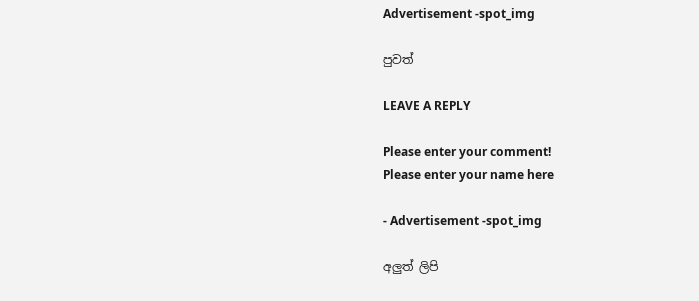Advertisement -spot_img

පුවත්

LEAVE A REPLY

Please enter your comment!
Please enter your name here

- Advertisement -spot_img

අලුත් ලිපි